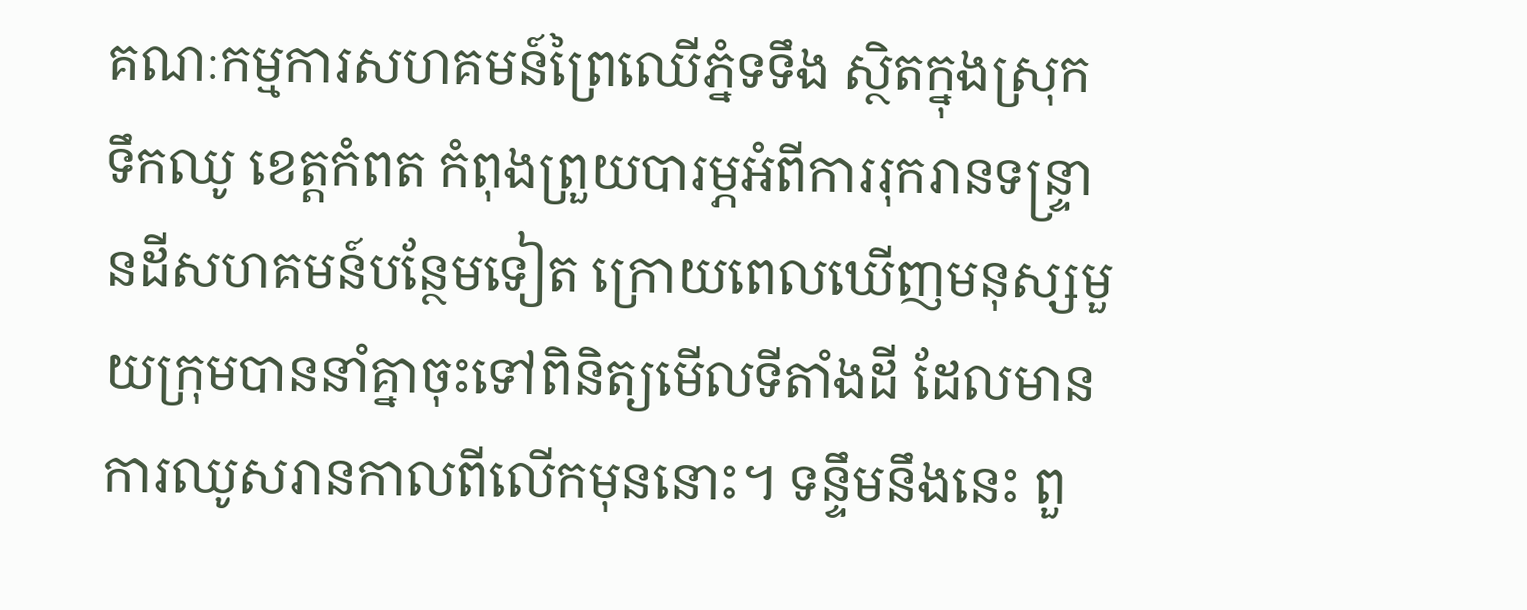គណៈកម្មការសហគមន៍ព្រៃឈើភ្នំទទឹង ស្ថិតក្នុងស្រុកទឹកឈូ ខេត្តកំពត កំពុងព្រួយបារម្ភអំពីការរុករានទន្ទ្រានដីសហគមន៍បន្ថែមទៀត ក្រោយពេលឃើញមនុស្សមួយក្រុមបាននាំគ្នាចុះទៅពិនិត្យមើលទីតាំងដី ដែលមានការឈូសរានកាលពីលើកមុននោះ។ ទន្ទឹមនឹងនេះ ពួ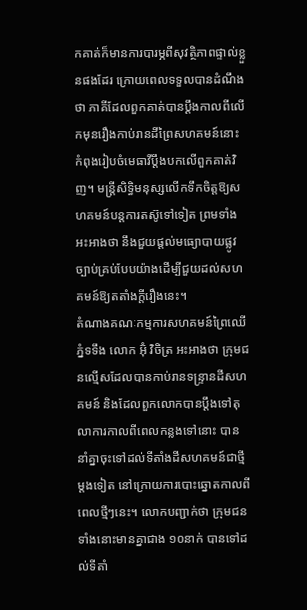កគាត់ក៏មានការបារម្ភពីសុវត្ថិភាពផ្ទាល់ខ្លួនផងដែរ ក្រោយពេលទទួលបានដំណឹងថា ភាគីដែលពួកគាត់បានប្ដឹងកាលពីលើកមុនរឿងកាប់រានដីព្រៃសហគមន៍នោះ កំពុងរៀបចំមេធាវីប្ដឹងបកលើពួកគាត់វិញ។ មន្ត្រីសិទ្ធិមនុស្សលើកទឹកចិត្តឱ្យសហគមន៍បន្តការតស៊ូទៅទៀត ព្រមទាំងអះអាងថា នឹងជួយផ្ដល់មធ្យោបាយផ្លូវច្បាប់គ្រប់បែបយ៉ាងដើម្បីជួយដល់សហគមន៍ឱ្យតតាំងក្តីរឿងនេះ។
តំណាងគណៈកម្មការសហគមន៍ព្រៃឈើភ្នំទទឹង លោក អ៊ុំ វិចិត្រ អះអាងថា ក្រុមជនល្មើសដែលបានកាប់រានទន្ទ្រានដីសហគមន៍ និងដែលពួកលោកបានប្តឹងទៅតុលាការកាលពីពេលកន្លងទៅនោះ បាននាំគ្នាចុះទៅដល់ទីតាំងដីសហគមន៍ជាថ្មីម្តងទៀត នៅក្រោយការបោះឆ្នោតកាលពីពេលថ្មីៗនេះ។ លោកបញ្ជាក់ថា ក្រុមជនទាំងនោះមានគ្នាជាង ១០នាក់ បានទៅដល់ទីតាំ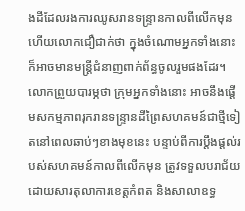ងដីដែលរងការឈូសរានទន្ទ្រានកាលពីលើកមុន ហើយលោកជឿជាក់ថា ក្នុងចំណោមអ្នកទាំងនោះក៏អាចមានមន្ត្រីជំនាញពាក់ព័ន្ធចូលរួមផងដែរ។ លោកព្រួយបារម្ភថា ក្រុមអ្នកទាំងនោះ អាចនឹងផ្ដើមសកម្មភាពរុករានទន្ទ្រានដីព្រៃសហគមន៍ជាថ្មីទៀតនៅពេលឆាប់ៗខាងមុខនេះ បន្ទាប់ពីការប្ដឹងផ្ដល់របស់សហគមន៍កាលពីលើកមុន ត្រូវទទួលបរាជ័យ ដោយសារតុលាការខេត្តកំពត និងសាលាឧទ្ធ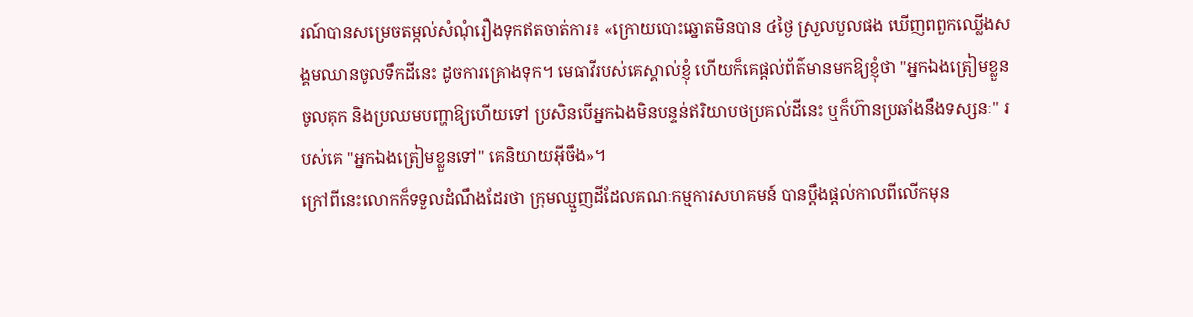រណ៍បានសម្រេចតម្កល់សំណុំរឿងទុកឥតចាត់ការ៖ «ក្រោយបោះឆ្នោតមិនបាន ៤ថ្ងៃ ស្រួលបួលផង ឃើញពពួកឈ្លើងសង្គមឈានចូលទឹកដីនេះ ដូចការគ្រោងទុក។ មេធាវីរបស់គេស្គាល់ខ្ញុំ ហើយក៏គេផ្តល់ព័ត៌មានមកឱ្យខ្ញុំថា "អ្នកឯងត្រៀមខ្លួនចូលគុក និងប្រឈមបញ្ហាឱ្យហើយទៅ ប្រសិនបើអ្នកឯងមិនបន្ទន់ឥរិយាបថប្រគល់ដីនេះ ឬក៏ហ៊ានប្រឆាំងនឹងទស្សនៈ" របស់គេ "អ្នកឯងត្រៀមខ្លួនទៅ" គេនិយាយអ៊ីចឹង»។
ក្រៅពីនេះលោកក៏ទទួលដំណឹងដែរថា ក្រុមឈ្មួញដីដែលគណៈកម្មការសហគមន៍ បានប្ដឹងផ្ដល់កាលពីលើកមុន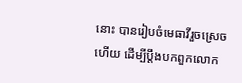នោះ បានរៀបចំមេធាវីរួចស្រេចហើយ ដើម្បីប្ដឹងបកពួកលោក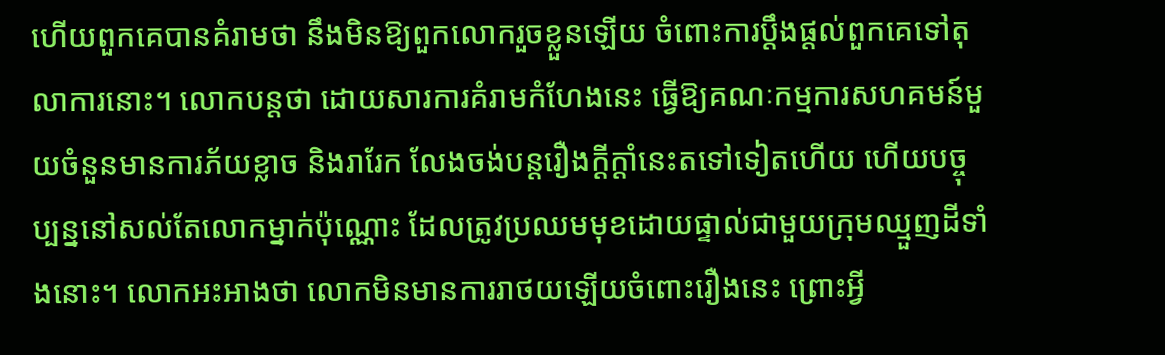ហើយពួកគេបានគំរាមថា នឹងមិនឱ្យពួកលោករួចខ្លួនឡើយ ចំពោះការប្ដឹងផ្ដល់ពួកគេទៅតុលាការនោះ។ លោកបន្តថា ដោយសារការគំរាមកំហែងនេះ ធ្វើឱ្យគណៈកម្មការសហគមន៍មួយចំនួនមានការភ័យខ្លាច និងរារែក លែងចង់បន្តរឿងក្ដីក្ដាំនេះតទៅទៀតហើយ ហើយបច្ចុប្បន្ននៅសល់តែលោកម្នាក់ប៉ុណ្ណោះ ដែលត្រូវប្រឈមមុខដោយផ្ទាល់ជាមួយក្រុមឈ្មួញដីទាំងនោះ។ លោកអះអាងថា លោកមិនមានការរាថយឡើយចំពោះរឿងនេះ ព្រោះអ្វី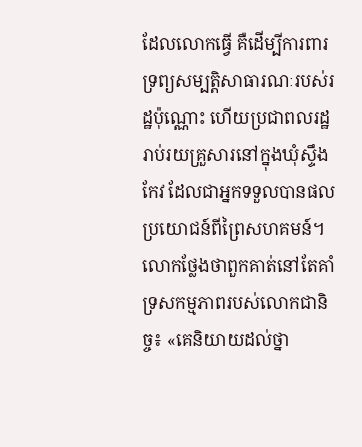ដែលលោកធ្វើ គឺដើម្បីការពារទ្រព្យសម្បត្តិសាធារណៈរបស់រដ្ឋប៉ុណ្ណោះ ហើយប្រជាពលរដ្ឋរាប់រយគ្រួសារនៅក្នុងឃុំស្ទឹងកែវ ដែលជាអ្នកទទួលបានផលប្រយោជន៍ពីព្រៃសហគមន៍។លោកថ្លែងថាពួកគាត់នៅតែគាំទ្រសកម្មភាពរបស់លោកជានិច្ច៖ «គេនិយាយដល់ថ្នា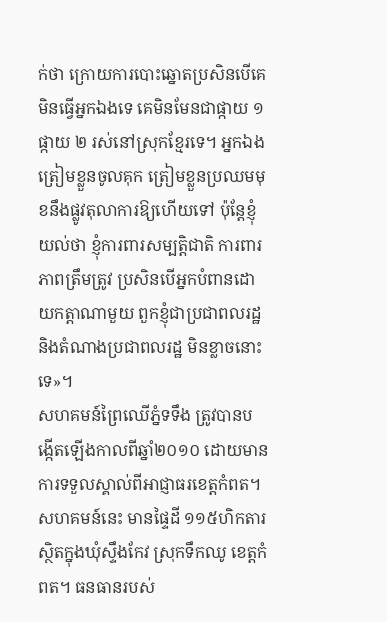ក់ថា ក្រោយការបោះឆ្នោតប្រសិនបើគេមិនធ្វើអ្នកឯងទេ គេមិនមែនជាផ្កាយ ១ ផ្កាយ ២ រស់នៅស្រុកខ្មែរទេ។ អ្នកឯងត្រៀមខ្លួនចូលគុក ត្រៀមខ្លួនប្រឈមមុខនឹងផ្លូវតុលាការឱ្យហើយទៅ ប៉ុន្តែខ្ញុំយល់ថា ខ្ញុំការពារសម្បត្តិជាតិ ការពារភាពត្រឹមត្រូវ ប្រសិនបើអ្នកបំពានដោយកត្តាណាមួយ ពួកខ្ញុំជាប្រជាពលរដ្ឋ និងតំណាងប្រជាពលរដ្ឋ មិនខ្លាចនោះទេ»។
សហគមន៍ព្រៃឈើភ្នំទទឹង ត្រូវបានបង្កើតឡើងកាលពីឆ្នាំ២០១០ ដោយមានការទទួលស្គាល់ពីអាជ្ញាធរខេត្តកំពត។ សហគមន៍នេះ មានផ្ទៃដី ១១៥ហិកតារ ស្ថិតក្នុងឃុំស្ទឹងកែវ ស្រុកទឹកឈូ ខេត្តកំពត។ ធនធានរបស់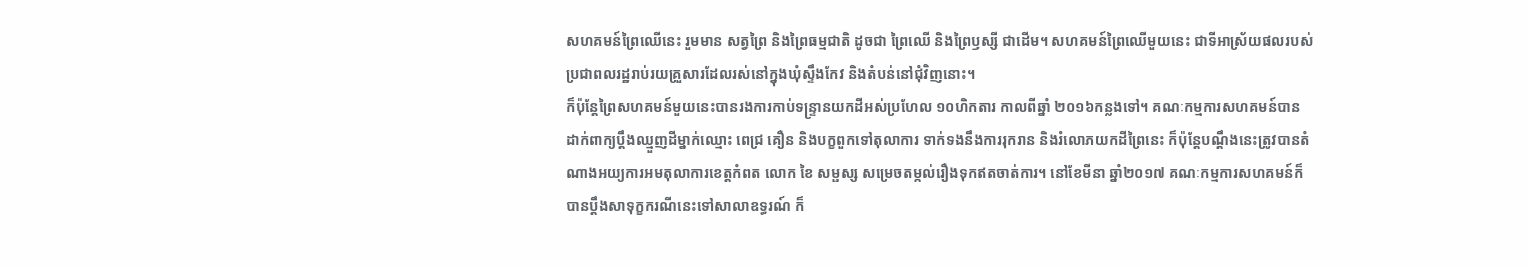សហគមន៍ព្រៃឈើនេះ រួមមាន សត្វព្រៃ និងព្រៃធម្មជាតិ ដូចជា ព្រៃឈើ និងព្រៃឫស្សី ជាដើម។ សហគមន៍ព្រៃឈើមួយនេះ ជាទីអាស្រ័យផលរបស់ប្រជាពលរដ្ឋរាប់រយគ្រួសារដែលរស់នៅក្នុងឃុំស្ទឹងកែវ និងតំបន់នៅជុំវិញនោះ។
ក៏ប៉ុន្តែព្រៃសហគមន៍មួយនេះបានរងការកាប់ទន្ទ្រានយកដីអស់ប្រហែល ១០ហិកតារ កាលពីឆ្នាំ ២០១៦កន្លងទៅ។ គណៈកម្មការសហគមន៍បានដាក់ពាក្យប្ដឹងឈ្មួញដីម្នាក់ឈ្មោះ ពេជ្រ គឿន និងបក្ខពួកទៅតុលាការ ទាក់ទងនឹងការរុករាន និងរំលោភយកដីព្រៃនេះ ក៏ប៉ុន្តែបណ្ដឹងនេះត្រូវបានតំណាងអយ្យការអមតុលាការខេត្តកំពត លោក ខៃ សម្ផស្ស សម្រេចតម្កល់រឿងទុកឥតចាត់ការ។ នៅខែមីនា ឆ្នាំ២០១៧ គណៈកម្មការសហគមន៍ក៏បានប្ដឹងសាទុក្ខករណីនេះទៅសាលាឧទ្ធរណ៍ ក៏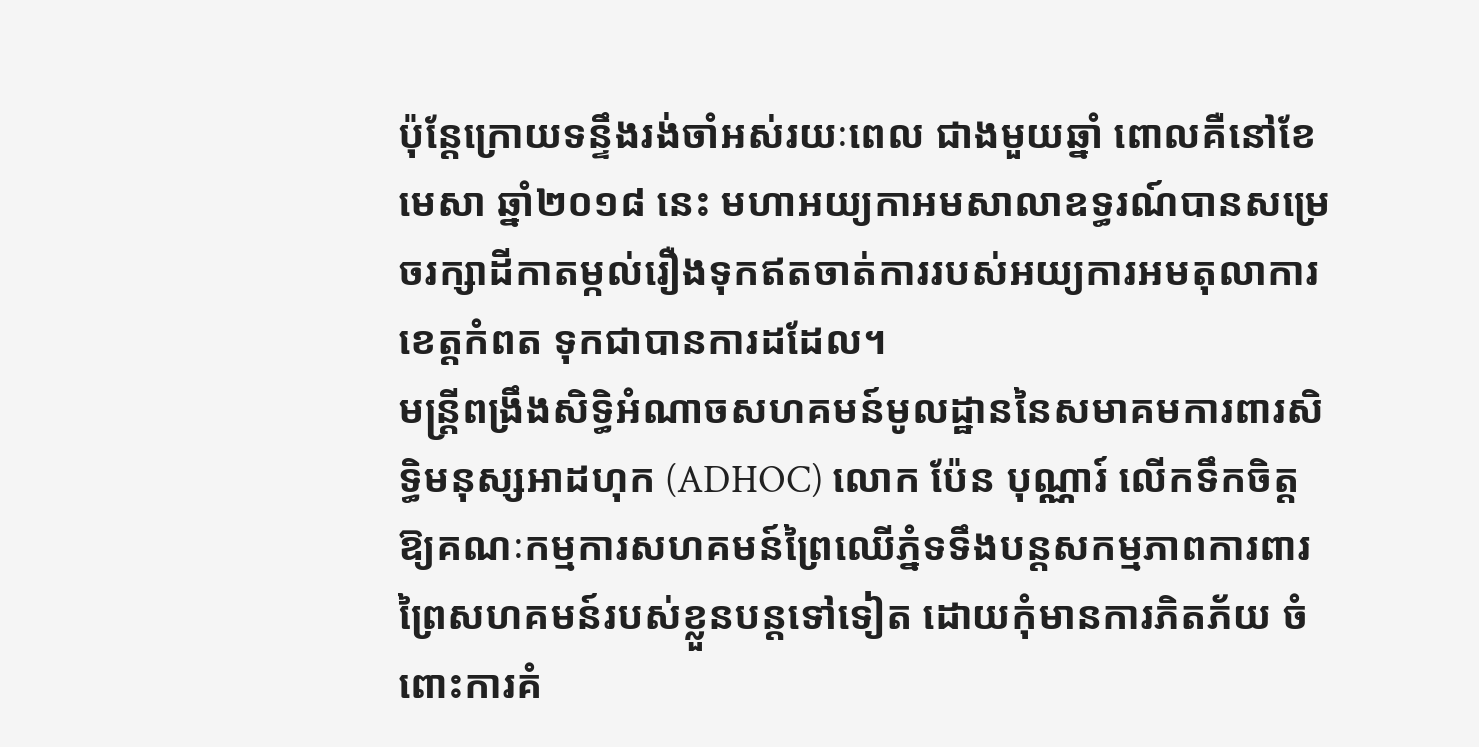ប៉ុន្តែក្រោយទន្ទឹងរង់ចាំអស់រយៈពេល ជាងមួយឆ្នាំ ពោលគឺនៅខែមេសា ឆ្នាំ២០១៨ នេះ មហាអយ្យកាអមសាលាឧទ្ធរណ៍បានសម្រេចរក្សាដីកាតម្កល់រឿងទុកឥតចាត់ការរបស់អយ្យការអមតុលាការខេត្តកំពត ទុកជាបានការដដែល។
មន្ត្រីពង្រឹងសិទ្ធិអំណាចសហគមន៍មូលដ្ឋាននៃសមាគមការពារសិទ្ធិមនុស្សអាដហុក (ADHOC) លោក ប៉ែន បុណ្ណារ៍ លើកទឹកចិត្តឱ្យគណៈកម្មការសហគមន៍ព្រៃឈើភ្នំទទឹងបន្តសកម្មភាពការពារព្រៃសហគមន៍របស់ខ្លួនបន្តទៅទៀត ដោយកុំមានការភិតភ័យ ចំពោះការគំ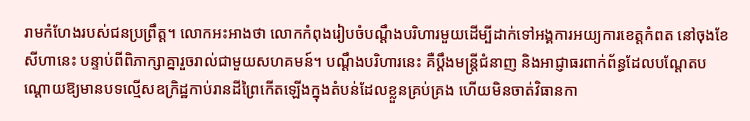រាមកំហែងរបស់ជនប្រព្រឹត្ត។ លោកអះអាងថា លោកកំពុងរៀបចំបណ្ដឹងបរិហារមួយដើម្បីដាក់ទៅអង្គការអយ្យការខេត្តកំពត នៅចុងខែសីហានេះ បន្ទាប់ពីពិភាក្សាគ្នារួចរាល់ជាមួយសហគមន៍។ បណ្ដឹងបរិហារនេះ គឺប្ដឹងមន្ត្រីជំនាញ និងអាជ្ញាធរពាក់ព័ន្ធដែលបណ្ដែតបណ្ដោយឱ្យមានបទល្មើសឧក្រិដ្ឋកាប់រានដីព្រៃកើតឡើងក្នុងតំបន់ដែលខ្លួនគ្រប់គ្រង ហើយមិនចាត់វិធានកា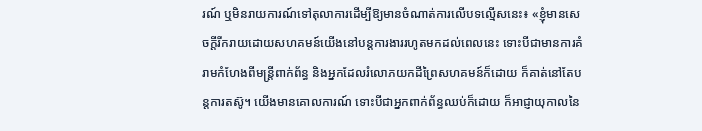រណ៍ ឬមិនរាយការណ៍ទៅតុលាការដើម្បីឱ្យមានចំណាត់ការលើបទល្មើសនេះ៖ «ខ្ញុំមានសេចក្ដីរីករាយដោយសហគមន៍យើងនៅបន្តការងាររហូតមកដល់ពេលនេះ ទោះបីជាមានការគំរាមកំហែងពីមន្ត្រីពាក់ព័ន្ធ និងអ្នកដែលរំលោភយកដីព្រៃសហគមន៍ក៏ដោយ ក៏គាត់នៅតែបន្តការតស៊ូ។ យើងមានគោលការណ៍ ទោះបីជាអ្នកពាក់ព័ន្ធឈប់ក៏ដោយ ក៏អាជ្ញាយុកាលនៃ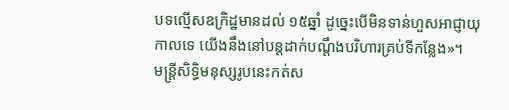បទល្មើសឧក្រិដ្ឋមានដល់ ១៥ឆ្នាំ ដូច្នេះបើមិនទាន់ហួសអាជ្ញាយុកាលទេ យើងនឹងនៅបន្តដាក់បណ្ដឹងបរិហារគ្រប់ទីកន្លែង»។
មន្ត្រីសិទ្ធិមនុស្សរូបនេះកត់ស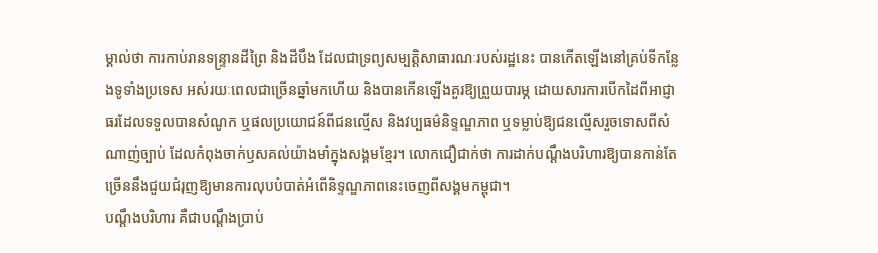ម្គាល់ថា ការកាប់រានទន្ទ្រានដីព្រៃ និងដីបឹង ដែលជាទ្រព្យសម្បត្តិសាធារណៈរបស់រដ្ឋនេះ បានកើតឡើងនៅគ្រប់ទីកន្លែងទូទាំងប្រទេស អស់រយៈពេលជាច្រើនឆ្នាំមកហើយ និងបានកើនឡើងគួរឱ្យព្រួយបារម្ភ ដោយសារការបើកដៃពីអាជ្ញាធរដែលទទួលបានសំណូក ឬផលប្រយោជន៍ពីជនល្មើស និងវប្បធម៌និទ្ទណ្ឌភាព ឬទម្លាប់ឱ្យជនល្មើសរួចទោសពីសំណាញ់ច្បាប់ ដែលកំពុងចាក់ឫសគល់យ៉ាងមាំក្នុងសង្គមខ្មែរ។ លោកជឿជាក់ថា ការដាក់បណ្ដឹងបរិហារឱ្យបានកាន់តែច្រើននឹងជួយជំរុញឱ្យមានការលុបបំបាត់អំពើនិទ្ទណ្ឌភាពនេះចេញពីសង្គមកម្ពុជា។
បណ្ដឹងបរិហារ គឺជាបណ្ដឹងប្រាប់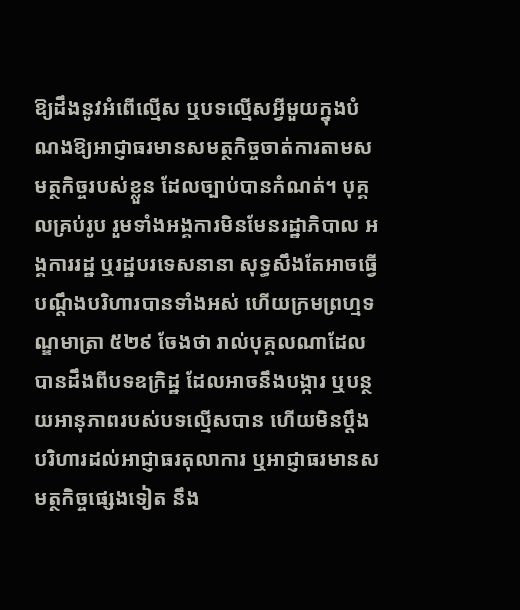ឱ្យដឹងនូវអំពើល្មើស ឬបទល្មើសអ្វីមួយក្នុងបំណងឱ្យអាជ្ញាធរមានសមត្ថកិច្ចចាត់ការតាមសមត្ថកិច្ចរបស់ខ្លួន ដែលច្បាប់បានកំណត់។ បុគ្គលគ្រប់រូប រួមទាំងអង្គការមិនមែនរដ្ឋាភិបាល អង្គការរដ្ឋ ឬរដ្ឋបរទេសនានា សុទ្ធសឹងតែអាចធ្វើបណ្ដឹងបរិហារបានទាំងអស់ ហើយក្រមព្រហ្មទណ្ឌមាត្រា ៥២៩ ចែងថា រាល់បុគ្គលណាដែលបានដឹងពីបទឧក្រិដ្ឋ ដែលអាចនឹងបង្ការ ឬបន្ថយអានុភាពរបស់បទល្មើសបាន ហើយមិនប្ដឹងបរិហារដល់អាជ្ញាធរតុលាការ ឬអាជ្ញាធរមានសមត្ថកិច្ចផ្សេងទៀត នឹង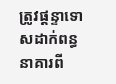ត្រូវផ្ដន្ទាទោសដាក់ពន្ធនាគារពី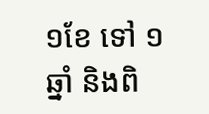១ខែ ទៅ ១ឆ្នាំ និងពិ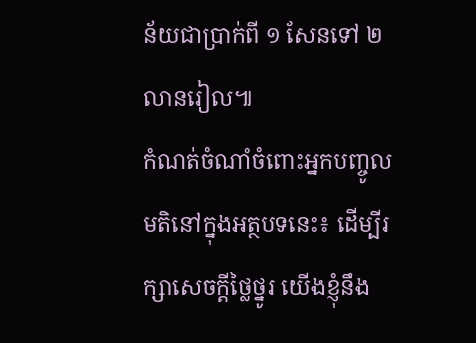ន័យជាប្រាក់ពី ១ សែនទៅ ២ លានរៀល៕
កំណត់ចំណាំចំពោះអ្នកបញ្ចូលមតិនៅក្នុងអត្ថបទនេះ៖ ដើម្បីរក្សាសេចក្ដីថ្លៃថ្នូរ យើងខ្ញុំនឹង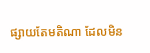ផ្សាយតែមតិណា ដែលមិន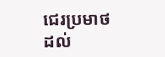ជេរប្រមាថដល់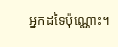អ្នកដទៃប៉ុណ្ណោះ។